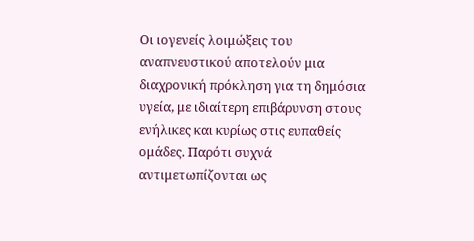Οι ιογενείς λοιμώξεις του αναπνευστικού αποτελούν μια διαχρονική πρόκληση για τη δημόσια υγεία, με ιδιαίτερη επιβάρυνση στους ενήλικες και κυρίως στις ευπαθείς ομάδες. Παρότι συχνά αντιμετωπίζονται ως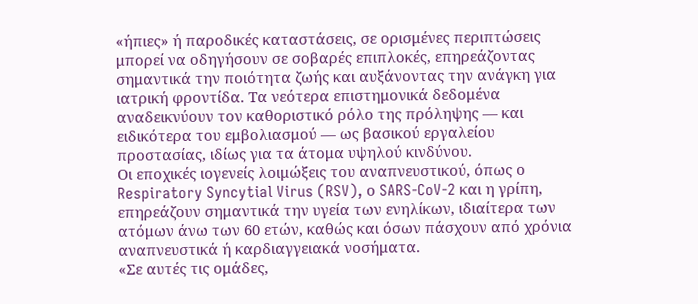«ήπιες» ή παροδικές καταστάσεις, σε ορισμένες περιπτώσεις μπορεί να οδηγήσουν σε σοβαρές επιπλοκές, επηρεάζοντας σημαντικά την ποιότητα ζωής και αυξάνοντας την ανάγκη για ιατρική φροντίδα. Τα νεότερα επιστημονικά δεδομένα αναδεικνύουν τον καθοριστικό ρόλο της πρόληψης — και ειδικότερα του εμβολιασμού — ως βασικού εργαλείου προστασίας, ιδίως για τα άτομα υψηλού κινδύνου.
Οι εποχικές ιογενείς λοιμώξεις του αναπνευστικού, όπως ο Respiratory Syncytial Virus (RSV), ο SARS-CoV-2 και η γρίπη, επηρεάζουν σημαντικά την υγεία των ενηλίκων, ιδιαίτερα των ατόμων άνω των 60 ετών, καθώς και όσων πάσχουν από χρόνια αναπνευστικά ή καρδιαγγειακά νοσήματα.
«Σε αυτές τις ομάδες,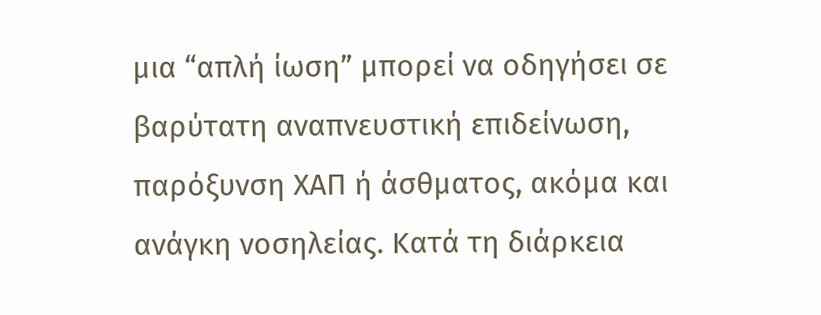μια “απλή ίωση” μπορεί να οδηγήσει σε βαρύτατη αναπνευστική επιδείνωση, παρόξυνση ΧΑΠ ή άσθματος, ακόμα και ανάγκη νοσηλείας. Κατά τη διάρκεια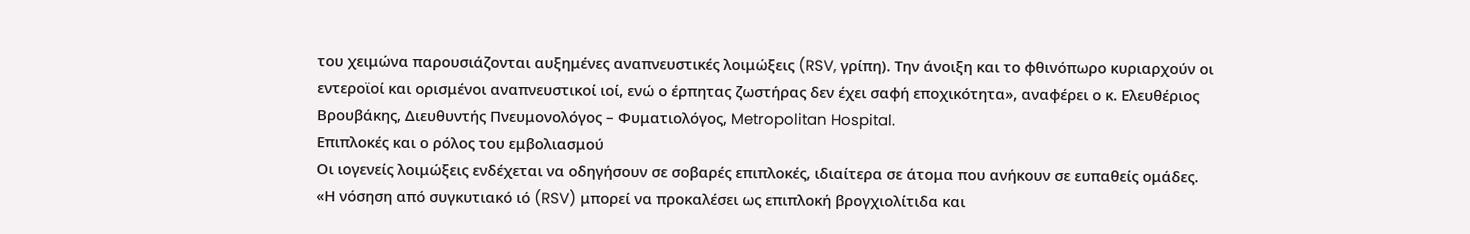του χειμώνα παρουσιάζονται αυξημένες αναπνευστικές λοιμώξεις (RSV, γρίπη). Την άνοιξη και το φθινόπωρο κυριαρχούν οι εντεροϊοί και ορισμένοι αναπνευστικοί ιοί, ενώ ο έρπητας ζωστήρας δεν έχει σαφή εποχικότητα», αναφέρει ο κ. Ελευθέριος Βρουβάκης, Διευθυντής Πνευμονολόγος – Φυματιολόγος, Metropolitan Hospital.
Επιπλοκές και ο ρόλος του εμβολιασμού
Οι ιογενείς λοιμώξεις ενδέχεται να οδηγήσουν σε σοβαρές επιπλοκές, ιδιαίτερα σε άτομα που ανήκουν σε ευπαθείς ομάδες.
«Η νόσηση από συγκυτιακό ιό (RSV) μπορεί να προκαλέσει ως επιπλοκή βρογχιολίτιδα και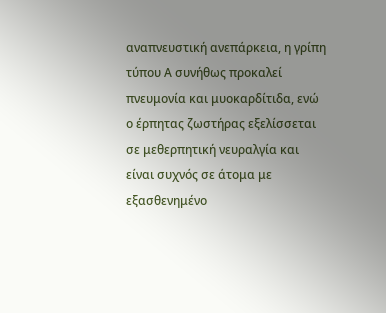αναπνευστική ανεπάρκεια, η γρίπη τύπου Α συνήθως προκαλεί πνευμονία και μυοκαρδίτιδα, ενώ ο έρπητας ζωστήρας εξελίσσεται σε μεθερπητική νευραλγία και είναι συχνός σε άτομα με εξασθενημένο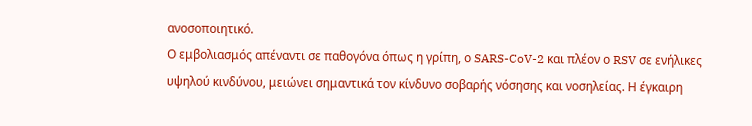ανοσοποιητικό.
Ο εμβολιασμός απέναντι σε παθογόνα όπως η γρίπη, ο SARS-CoV-2 και πλέον ο RSV σε ενήλικες υψηλού κινδύνου, μειώνει σημαντικά τον κίνδυνο σοβαρής νόσησης και νοσηλείας. Η έγκαιρη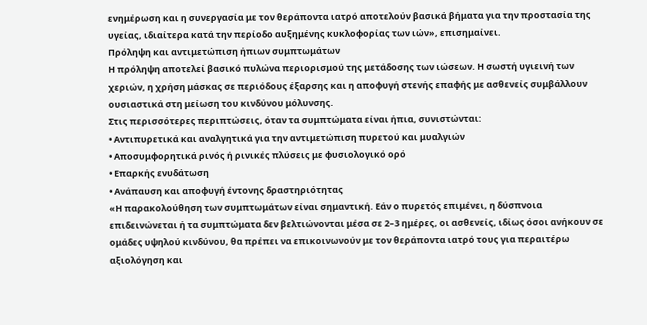ενημέρωση και η συνεργασία με τον θεράποντα ιατρό αποτελούν βασικά βήματα για την προστασία της υγείας, ιδιαίτερα κατά την περίοδο αυξημένης κυκλοφορίας των ιών», επισημαίνει.
Πρόληψη και αντιμετώπιση ήπιων συμπτωμάτων
Η πρόληψη αποτελεί βασικό πυλώνα περιορισμού της μετάδοσης των ιώσεων. Η σωστή υγιεινή των χεριών, η χρήση μάσκας σε περιόδους έξαρσης και η αποφυγή στενής επαφής με ασθενείς συμβάλλουν ουσιαστικά στη μείωση του κινδύνου μόλυνσης.
Στις περισσότερες περιπτώσεις, όταν τα συμπτώματα είναι ήπια, συνιστώνται:
• Αντιπυρετικά και αναλγητικά για την αντιμετώπιση πυρετού και μυαλγιών
• Αποσυμφορητικά ρινός ή ρινικές πλύσεις με φυσιολογικό ορό
• Επαρκής ενυδάτωση
• Ανάπαυση και αποφυγή έντονης δραστηριότητας
«Η παρακολούθηση των συμπτωμάτων είναι σημαντική. Εάν ο πυρετός επιμένει, η δύσπνοια επιδεινώνεται ή τα συμπτώματα δεν βελτιώνονται μέσα σε 2–3 ημέρες, οι ασθενείς, ιδίως όσοι ανήκουν σε ομάδες υψηλού κινδύνου, θα πρέπει να επικοινωνούν με τον θεράποντα ιατρό τους για περαιτέρω αξιολόγηση και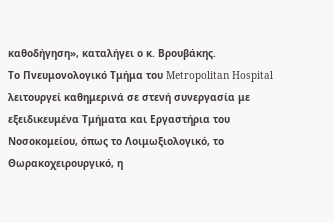καθοδήγηση», καταλήγει ο κ. Βρουβάκης.
Το Πνευμονολογικό Τμήμα του Metropolitan Hospital λειτουργεί καθημερινά σε στενή συνεργασία με εξειδικευμένα Τμήματα και Εργαστήρια του Νοσοκομείου, όπως το Λοιμωξιολογικό, το Θωρακοχειρουργικό, η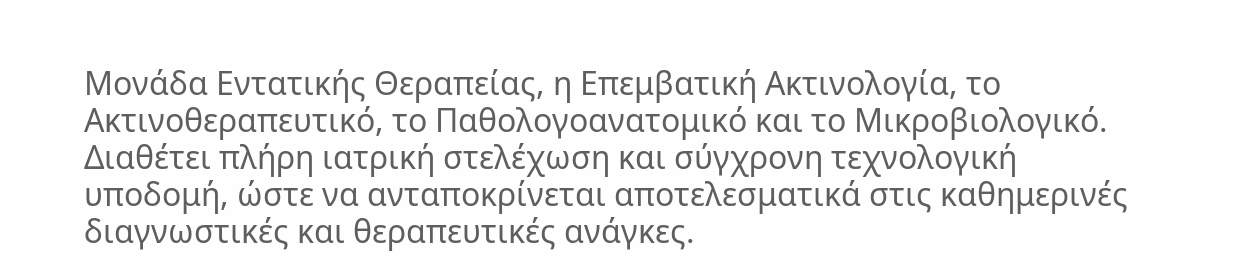Μονάδα Εντατικής Θεραπείας, η Επεμβατική Ακτινολογία, το Ακτινοθεραπευτικό, το Παθολογοανατομικό και το Μικροβιολογικό.
Διαθέτει πλήρη ιατρική στελέχωση και σύγχρονη τεχνολογική υποδομή, ώστε να ανταποκρίνεται αποτελεσματικά στις καθημερινές διαγνωστικές και θεραπευτικές ανάγκες.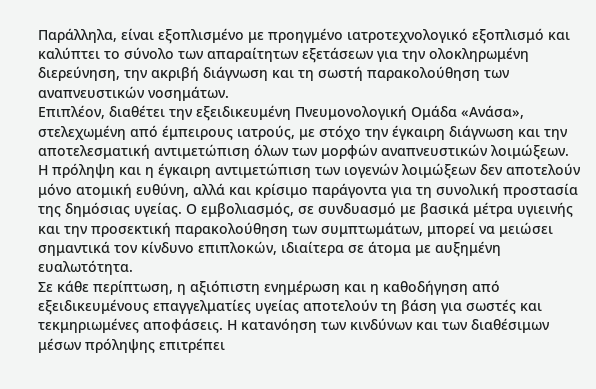Παράλληλα, είναι εξοπλισμένο με προηγμένο ιατροτεχνολογικό εξοπλισμό και καλύπτει το σύνολο των απαραίτητων εξετάσεων για την ολοκληρωμένη διερεύνηση, την ακριβή διάγνωση και τη σωστή παρακολούθηση των αναπνευστικών νοσημάτων.
Επιπλέον, διαθέτει την εξειδικευμένη Πνευμονολογική Ομάδα «Ανάσα», στελεχωμένη από έμπειρους ιατρούς, με στόχο την έγκαιρη διάγνωση και την αποτελεσματική αντιμετώπιση όλων των μορφών αναπνευστικών λοιμώξεων.
Η πρόληψη και η έγκαιρη αντιμετώπιση των ιογενών λοιμώξεων δεν αποτελούν μόνο ατομική ευθύνη, αλλά και κρίσιμο παράγοντα για τη συνολική προστασία της δημόσιας υγείας. Ο εμβολιασμός, σε συνδυασμό με βασικά μέτρα υγιεινής και την προσεκτική παρακολούθηση των συμπτωμάτων, μπορεί να μειώσει σημαντικά τον κίνδυνο επιπλοκών, ιδιαίτερα σε άτομα με αυξημένη ευαλωτότητα.
Σε κάθε περίπτωση, η αξιόπιστη ενημέρωση και η καθοδήγηση από εξειδικευμένους επαγγελματίες υγείας αποτελούν τη βάση για σωστές και τεκμηριωμένες αποφάσεις. Η κατανόηση των κινδύνων και των διαθέσιμων μέσων πρόληψης επιτρέπει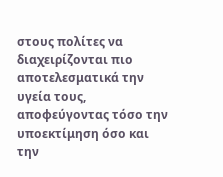στους πολίτες να διαχειρίζονται πιο αποτελεσματικά την υγεία τους, αποφεύγοντας τόσο την υποεκτίμηση όσο και την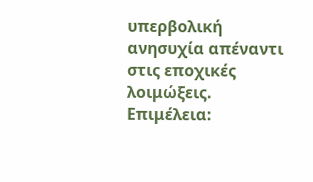υπερβολική ανησυχία απέναντι στις εποχικές λοιμώξεις.
Επιμέλεια: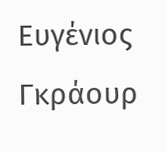Ευγένιος Γκράουρ